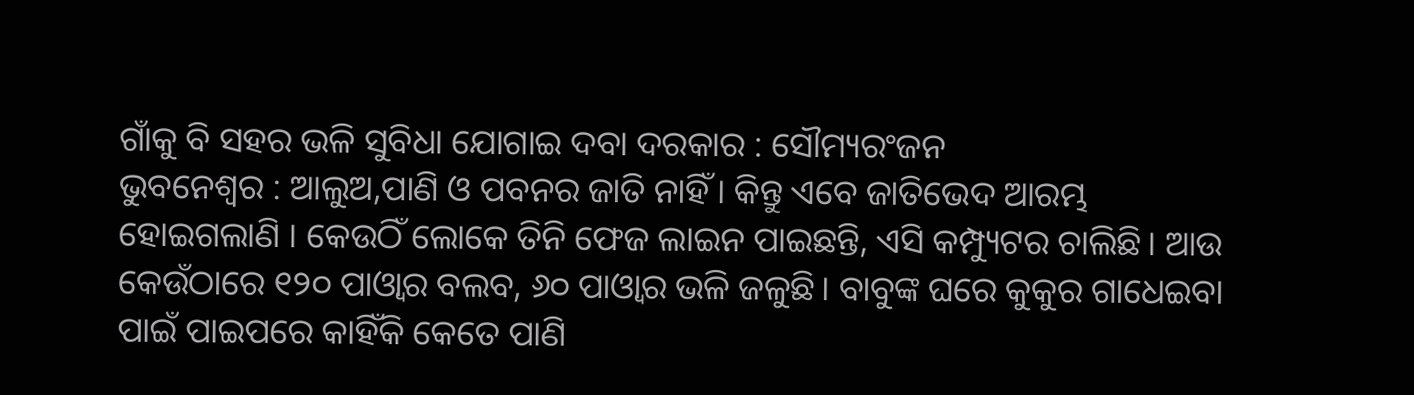ଗାଁକୁ ବି ସହର ଭଳି ସୁବିଧା ଯୋଗାଇ ଦବା ଦରକାର : ସୌମ୍ୟରଂଜନ
ଭୁବନେଶ୍ବର : ଆଲୁଅ,ପାଣି ଓ ପବନର ଜାତି ନାହିଁ। କିନ୍ତୁ ଏବେ ଜାତିଭେଦ ଆରମ୍ଭ ହୋଇଗଲାଣି । କେଉଠିଁ ଲୋକେ ତିନି ଫେଜ ଲାଇନ ପାଇଛନ୍ତି, ଏସି କମ୍ପ୍ୟୁଟର ଚାଲିଛି। ଆଉ କେଉଁଠାରେ ୧୨୦ ପାଓ୍ବାର ବଲବ, ୬୦ ପାଓ୍ବାର ଭଳି ଜଳୁଛି। ବାବୁଙ୍କ ଘରେ କୁକୁର ଗାଧେଇବା ପାଇଁ ପାଇପରେ କାହିଁକି କେତେ ପାଣି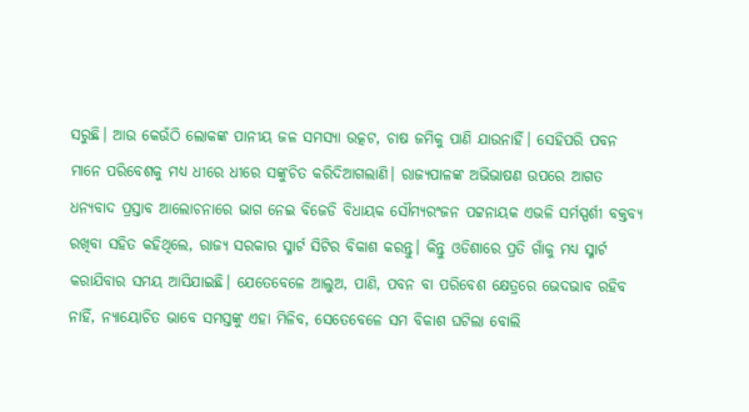ସରୁଛି। ଆଉ କେଉଁଠି ଲୋକଙ୍କ ପାନୀୟ ଜଳ ସମସ୍ୟା ଉତ୍କଟ, ଚାଷ ଜମିକୁ ପାଣି ଯାଉନାହିଁ। ସେହିପରି ପବନ ମାନେ ପରିବେଶକୁ ମଧ୍ୟ ଧୀରେ ଧୀରେ ସଙ୍କୁଚିତ କରିଦିଆଗଲାଣି। ରାଜ୍ୟପାଳଙ୍କ ଅଭିଭାଷଣ ଉପରେ ଆଗତ ଧନ୍ୟବାଦ ପ୍ରସ୍ତାବ ଆଲୋଚନାରେ ଭାଗ ନେଇ ବିଜେଡି ବିଧାୟକ ସୌମ୍ୟରଂଜନ ପଟ୍ଟନାୟକ ଏଭଳି ସର୍ମସ୍ପର୍ଶୀ ବକ୍ତବ୍ୟ ରଖିବା ସହିତ କହିଥିଲେ, ରାଜ୍ୟ ସରକାର ସ୍ମାର୍ଟ ସିଟିର ବିକାଶ କରନ୍ତୁ। କିନ୍ତୁ ଓଡିଶାରେ ପ୍ରତି ଗାଁକୁ ମଧ୍ୟ ସ୍ମାର୍ଟ କରାଯିବାର ସମୟ ଆସିଯାଇଛି। ଯେତେବେଳେ ଆଲୁଅ, ପାଣି, ପବନ ବା ପରିବେଶ କ୍ଷେତ୍ରରେ ଭେଦଭାବ ରହିବ ନାହିଁ, ନ୍ୟାୟୋଚିତ ଭାବେ ସମସ୍ତଙ୍କୁ ଏହା ମିଳିବ, ସେତେବେଳେ ସମ ବିକାଶ ଘଟିଲା ବୋଲି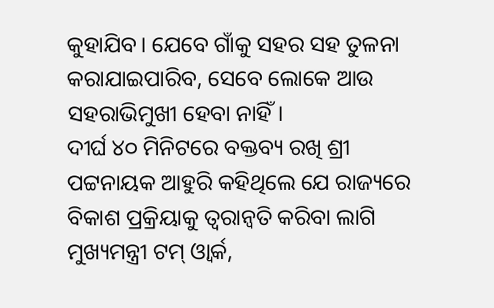କୁହାଯିବ। ଯେବେ ଗାଁକୁ ସହର ସହ ତୁଳନା କରାଯାଇପାରିବ, ସେବେ ଲୋକେ ଆଉ ସହରାଭିମୁଖୀ ହେବା ନାହିଁ।
ଦୀର୍ଘ ୪୦ ମିନିଟରେ ବକ୍ତବ୍ୟ ରଖି ଶ୍ରୀ ପଟ୍ଟନାୟକ ଆହୁରି କହିଥିଲେ ଯେ ରାଜ୍ୟରେ ବିକାଶ ପ୍ରକ୍ରିୟାକୁ ତ୍ବରାନ୍ବତି କରିବା ଲାଗି ମୁଖ୍ୟମନ୍ତ୍ରୀ ଟମ୍ ଓ୍ବାର୍କ,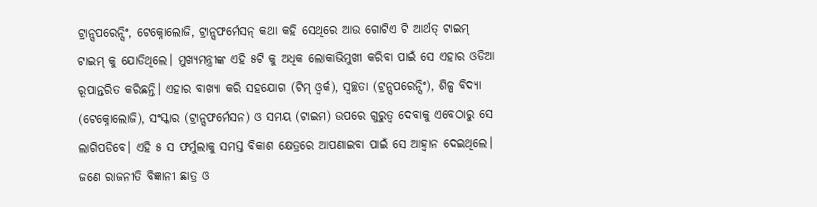ଟ୍ରାନ୍ସପରେନ୍ସିଂ, ଟେକ୍ନୋଲୋଜି, ଟ୍ରାନ୍ସଫର୍ମେସନ୍ କଥା କହି ସେଥିରେ ଆଉ ଗୋଟିଏ ଟି ଆର୍ଥତ୍ ଟାଇମ୍ ଟାଇମ୍ କୁ ଯୋଡିଥିଲେ। ମୁଖ୍ୟମନ୍ତ୍ରୀଙ୍କ ଏହି ୫ଟି କୁ ଅଧିକ ଲୋକାଭିମୁଖୀ କରିବା ପାଇଁ ସେ ଏହାର ଓଡିଆ ରୂପାନ୍ତରିତ କରିଛନ୍ତି। ଏହାର ବାଖ୍ୟା କରି ସହଯୋଗ (ଟିମ୍ ଓ୍ବର୍କ), ସ୍ବଚ୍ଛତା (ଟ୍ରନ୍ସପରେନ୍ସିଂ), ଶିଳ୍ପ ବିଦ୍ୟା (ଟେକ୍ନୋଲୋଜି), ସଂସ୍କାର (ଟ୍ରାନ୍ସଫର୍ମେସନ) ଓ ସମୟ (ଟାଇମ) ଉପରେ ଗୁରୁତ୍ବ ଦେବାକୁ ଏବେଠାରୁ ସେ ଲାଗିପଡିବେ। ଏହି ୫ ସ ଫର୍ମୁଲାକୁ ସମସ୍ତ ବିକାଶ କ୍ଷେତ୍ରରେ ଆପଣାଇବା ପାଇଁ ସେ ଆହ୍ବାନ ଦେଇଥିଲେ।
ଜଣେ ରାଜନୀତି ବିଜ୍ଞାନୀ ଛାତ୍ର ଓ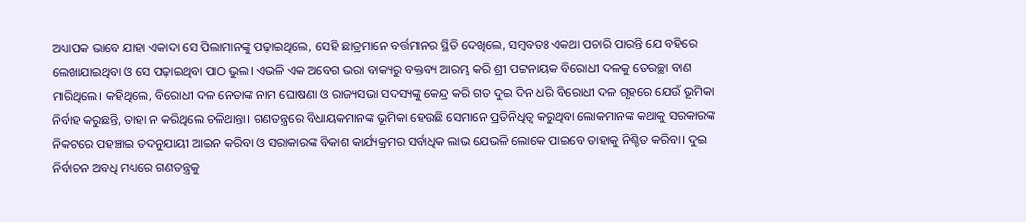ଅଧ୍ୟାପକ ଭାବେ ଯାହା ଏକାଦା ସେ ପିଲାମାନଙ୍କୁ ପଢ଼ାଇଥିଲେ, ସେହି ଛାତ୍ରମାନେ ବର୍ତ୍ତମାନର ସ୍ଥିତି ଦେଖିଲେ, ସମ୍ବବତଃ ଏକଥା ପଚାରି ପାରନ୍ତି ଯେ ବହିରେ ଲେଖାଯାଇଥିବା ଓ ସେ ପଢ଼ାଇଥିବା ପାଠ ଭୁଲ। ଏଭଳି ଏକ ଅବେଗ ଭରା ବାକ୍ୟରୁ ବକ୍ତବ୍ୟ ଆରମ୍ଭ କରି ଶ୍ରୀ ପଟ୍ଟନାୟକ ବିରୋଧୀ ଦଳକୁ ତେରଚ୍ଛା ବାଣ ମାରିଥିଲେ। କହିଥିଲେ, ବିରୋଧୀ ଦଳ ନେତାଙ୍କ ନାମ ଘୋଷଣା ଓ ରାଜ୍ୟସଭା ସଦସ୍ୟଙ୍କୁ କେନ୍ଦ୍ର କରି ଗତ ଦୁଇ ଦିନ ଧରି ବିରୋଧୀ ଦଳ ଗୃହରେ ଯେଉଁ ଭୂମିକା ନିର୍ବାହ କରୁଛନ୍ତି, ତାହା ନ କରିଥିଲେ ଚଳିଥାନ୍ତା। ଗଣତନ୍ତ୍ରରେ ବିଧାୟକମାନଙ୍କ ଭୂମିକା ହେଉଛି ସେମାନେ ପ୍ରତିନିଧିତ୍ବ କରୁଥିବା ଲୋକମାନଙ୍କ କଥାକୁ ସରକାରଙ୍କ ନିକଟରେ ପହଞ୍ଚାଇ ତଦନୁଯାୟୀ ଆଇନ କରିବା ଓ ସରାକାରଙ୍କ ବିକାଶ କାର୍ଯ୍ୟକ୍ରମର ସର୍ବାଧିକ ଲାଭ ଯେଭଳି ଲୋକେ ପାଇବେ ତାହାକୁ ନିଶ୍ଚିତ କରିବା। ଦୁଇ ନିର୍ବାଚନ ଅବଧି ମଧ୍ୟରେ ଗଣତନ୍ତ୍ରକୁ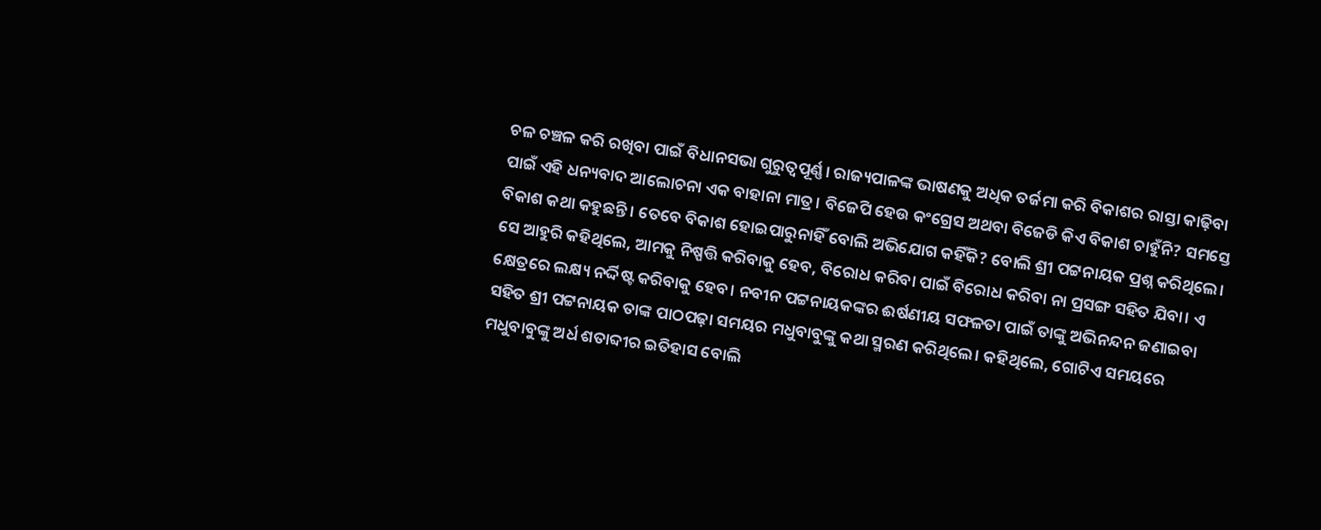ଚଳ ଚଞ୍ଚଳ କରି ରଖିବା ପାଇଁ ବିଧାନସଭା ଗୁରୁତ୍ବପୂର୍ଣ୍ଣ। ରାଜ୍ୟପାଳଙ୍କ ଭାଷଣକୁ ଅଧିକ ତର୍ଜମା କରି ବିକାଶର ରାସ୍ତା କାଢ଼ିବା ପାଇଁ ଏହି ଧନ୍ୟବାଦ ଆଲୋଚନା ଏକ ବାହାନା ମାତ୍ର। ବିଜେପି ହେଉ କଂଗ୍ରେସ ଅଥବା ବିଜେଡି କିଏ ବିକାଶ ଚାହୁଁନି? ସମସ୍ତେ ବିକାଶ କଥା କହୁଛନ୍ତି। ତେବେ ବିକାଶ ହୋଇପାରୁନାହିଁ ବୋଲି ଅଭିଯୋଗ କହିଁକି? ବୋଲି ଶ୍ରୀ ପଟ୍ଟନାୟକ ପ୍ରଶ୍ନ କରିଥିଲେ। ସେ ଆହୁରି କହିଥିଲେ, ଆମକୁ ନିଷ୍ପତ୍ତି କରିବାକୁ ହେବ, ବିରୋଧ କରିବା ପାଇଁ ବିରୋଧ କରିବା ନା ପ୍ରସଙ୍ଗ ସହିତ ଯିବା। ଏ କ୍ଷେତ୍ରରେ ଲକ୍ଷ୍ୟ ନର୍ଦ୍ଦିଷ୍ଟ କରିବାକୁ ହେବ। ନବୀନ ପଟ୍ଟନାୟକଙ୍କର ଈର୍ଷଣୀୟ ସଫଳତା ପାଇଁ ତାଙ୍କୁ ଅଭିନନ୍ଦନ ଜଣାଇବା ସହିତ ଶ୍ରୀ ପଟ୍ଟନାୟକ ତାଙ୍କ ପାଠପଢ଼ା ସମୟର ମଧୁବାବୁଙ୍କୁ କଥା ସ୍ମରଣ କରିଥିଲେ। କହିଥିଲେ, ଗୋଟିଏ ସମୟରେ ମଧୁବାବୁଙ୍କୁ ଅର୍ଧ ଶତାବ୍ଦୀର ଇତିହାସ ବୋଲି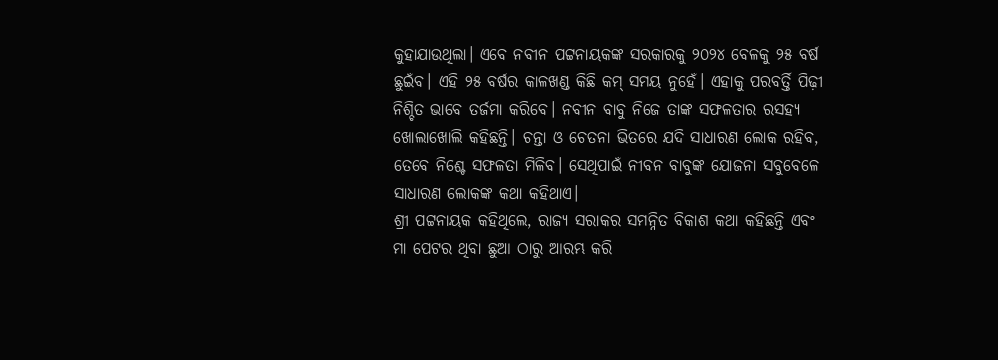କୁହାଯାଉଥିଲା। ଏବେ ନବୀନ ପଟ୍ଟନାୟକଙ୍କ ସରକାରକୁ ୨୦୨୪ ବେଳକୁ ୨୫ ବର୍ଷ ଛୁଇଁବ। ଏହି ୨୫ ବର୍ଷର କାଳଖଣ୍ଡ କିଛି କମ୍ ସମୟ ନୁହେଁ। ଏହାକୁ ପରବର୍ତ୍ତି ପିଢ଼ୀ ନିଶ୍ଚିତ ଭାବେ ତର୍ଜମା କରିବେ। ନବୀନ ବାବୁ ନିଜେ ତାଙ୍କ ସଫଳତାର ରସହ୍ୟ ଖୋଲାଖୋଲି କହିଛନ୍ତି। ଚନ୍ତା ଓ ଚେତନା ଭିତରେ ଯଦି ସାଧାରଣ ଲୋକ ରହିବ, ତେବେ ନିଶ୍ଚେ ସଫଳତା ମିଳିବ। ସେଥିପାଇଁ ନୀବନ ବାବୁଙ୍କ ଯୋଜନା ସବୁବେଳେ ସାଧାରଣ ଲୋକଙ୍କ କଥା କହିଥାଏ।
ଶ୍ରୀ ପଟ୍ଟନାୟକ କହିଥିଲେ, ରାଜ୍ୟ ସରାକର ସମନ୍ନିତ ବିକାଶ କଥା କହିଛନ୍ତି ଏବଂ ମା ପେଟର ଥିବା ଛୁଆ ଠାରୁ ଆରମ୍ଭ କରି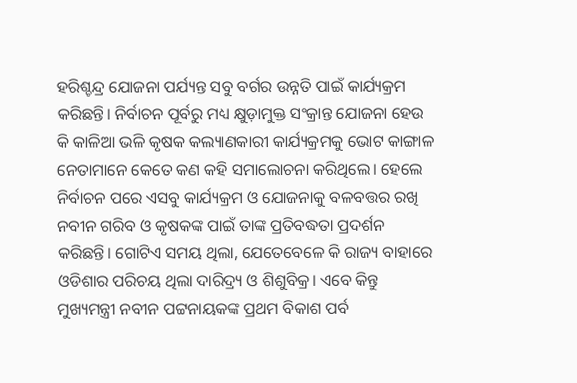ହରିଶ୍ଚନ୍ଦ୍ର ଯୋଜନା ପର୍ଯ୍ୟନ୍ତ ସବୁ ବର୍ଗର ଉନ୍ନତି ପାଇଁ କାର୍ଯ୍ୟକ୍ରମ କରିଛନ୍ତି। ନିର୍ବାଚନ ପୂର୍ବରୁ ମଧ୍ୟ କ୍ଷୁଡ଼ାମୁକ୍ତ ସଂକ୍ରାନ୍ତ ଯୋଜନା ହେଉ କି କାଳିଆ ଭଳି କୃଷକ କଲ୍ୟାଣକାରୀ କାର୍ଯ୍ୟକ୍ରମକୁ ଭୋଟ କାଙ୍ଗାଳ ନେତାମାନେ କେତେ କଣ କହି ସମାଲୋଚନା କରିଥିଲେ। ହେଲେ ନିର୍ବାଚନ ପରେ ଏସବୁ କାର୍ଯ୍ୟକ୍ରମ ଓ ଯୋଜନାକୁ ବଳବତ୍ତର ରଖି ନବୀନ ଗରିବ ଓ କୃଷକଙ୍କ ପାଇଁ ତାଙ୍କ ପ୍ରତିବଦ୍ଧତା ପ୍ରଦର୍ଶନ କରିଛନ୍ତି। ଗୋଟିଏ ସମୟ ଥିଲା, ଯେତେବେଳେ କି ରାଜ୍ୟ ବାହାରେ ଓଡିଶାର ପରିଚୟ ଥିଲା ଦାରିଦ୍ର୍ୟ ଓ ଶିଶୁବିକ୍ର। ଏବେ କିନ୍ତୁ ମୁଖ୍ୟମନ୍ତ୍ରୀ ନବୀନ ପଟ୍ଟନାୟକଙ୍କ ପ୍ରଥମ ବିକାଶ ପର୍ବ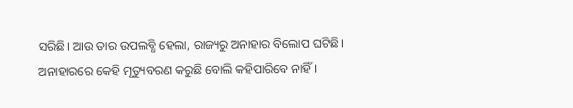ସରିଛି। ଆଉ ତାର ଉପଲବ୍ଧି ହେଲା, ରାଜ୍ୟରୁ ଅନାହାର ବିଲୋପ ଘଟିଛି। ଅନାହାରରେ କେହି ମୃତ୍ୟୁବରଣ କରୁଛି ବୋଲି କହିପାରିବେ ନାହିଁ।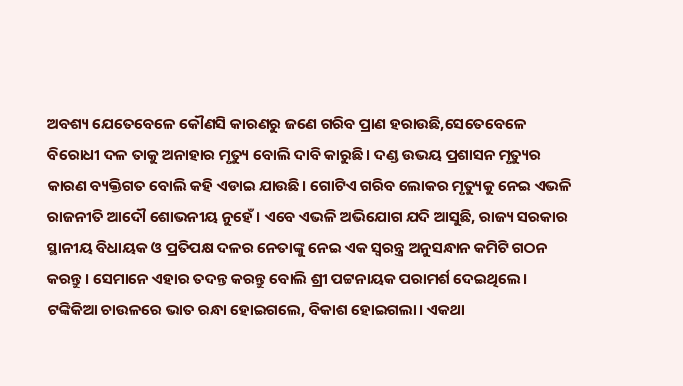ଅବଶ୍ୟ ଯେତେବେଳେ କୌଣସି କାରଣରୁ ଜଣେ ଗରିବ ପ୍ରାଣ ହରାଉଛି,ସେତେବେଳେ ବିରୋଧୀ ଦଳ ତାକୁ ଅନାହାର ମୃତ୍ୟୁ ବୋଲି ଦାବି କାରୁଛି। ଦଣ୍ଡ ଉଭୟ ପ୍ରଶାସନ ମୃତ୍ୟୁର କାରଣ ବ୍ୟକ୍ତିଗତ ବୋଲି କହି ଏଡାଇ ଯାଉଛି। ଗୋଟିଏ ଗରିବ ଲୋକର ମୃତ୍ୟୁକୁ ନେଇ ଏଭଳି ରାଜନୀତି ଆଦୌ ଶୋଭନୀୟ ନୁହେଁ। ଏବେ ଏଭଳି ଅଭିଯୋଗ ଯଦି ଆସୁଛି, ରାଜ୍ୟ ସରକାର ସ୍ଥାନୀୟ ବିଧାୟକ ଓ ପ୍ରତିପକ୍ଷ ଦଳର ନେତାଙ୍କୁ ନେଇ ଏକ ସ୍ବରନ୍ତ୍ର ଅନୁସନ୍ଧାନ କମିଟି ଗଠନ କରନ୍ତୁ। ସେମାନେ ଏହାର ତଦନ୍ତ କରନ୍ତୁ ବୋଲି ଶ୍ରୀ ପଟ୍ଟନାୟକ ପରାମର୍ଶ ଦେଇଥିଲେ। ଟଙ୍କିକିଆ ଚାଉଳରେ ଭାତ ରନ୍ଧା ହୋଇଗଲେ, ବିକାଶ ହୋଇଗଲା। ଏକଥା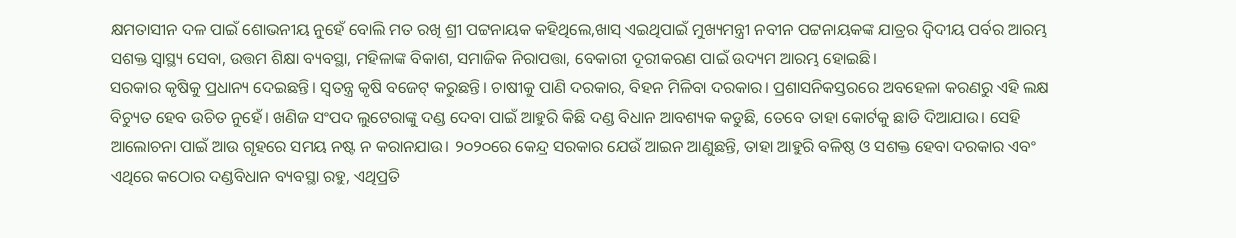କ୍ଷମତାସୀନ ଦଳ ପାଇଁ ଶୋଭନୀୟ ନୁହେଁ ବୋଲି ମତ ରଖି ଶ୍ରୀ ପଟ୍ଟନାୟକ କହିଥିଲେ,ଖାସ୍ ଏଇଥିପାଇଁ ମୁଖ୍ୟମନ୍ତ୍ରୀ ନବୀନ ପଟ୍ଟନାୟକଙ୍କ ଯାତ୍ରର ଦ୍ବିଦୀୟ ପର୍ବର ଆରମ୍ଭ ସଶକ୍ତ ସ୍ବାସ୍ଥ୍ୟ ସେବା, ଉତ୍ତମ ଶିକ୍ଷା ବ୍ୟବସ୍ଥା, ମହିଳାଙ୍କ ବିକାଶ, ସମାଜିକ ନିରାପତ୍ତା, ବେକାରୀ ଦୂରୀକରଣ ପାଇଁ ଉଦ୍ୟମ ଆରମ୍ଭ ହୋଇଛି।
ସରକାର କୃଷିକୁ ପ୍ରଧାନ୍ୟ ଦେଇଛନ୍ତି। ସ୍ବତନ୍ତ୍ର କୃଷି ବଜେଟ୍ କରୁଛନ୍ତି। ଚାଷୀକୁ ପାଣି ଦରକାର, ବିହନ ମିଳିବା ଦରକାର। ପ୍ରଶାସନିକସ୍ତରରେ ଅବହେଳା କରଣରୁ ଏହି ଲକ୍ଷ ବିଚ୍ୟୁତ ହେବ ଉଚିତ ନୁହେଁ। ଖଣିଜ ସଂପଦ ଲୁଟେରାଙ୍କୁ ଦଣ୍ଡ ଦେବା ପାଇଁ ଆହୁରି କିଛି ଦଣ୍ଡ ବିଧାନ ଆବଶ୍ୟକ କଡୁଛି, ତେବେ ତାହା କୋର୍ଟକୁ ଛାଡି ଦିଆଯାଉ। ସେହି ଆଲୋଚନା ପାଇଁ ଆଉ ଗୃହରେ ସମୟ ନଷ୍ଟ ନ କରାନଯାଉ। ୨୦୨୦ରେ କେନ୍ଦ୍ର ସରକାର ଯେଉଁ ଆଇନ ଆଣୁଛନ୍ତି, ତାହା ଆହୁରି ବଳିଷ୍ଠ ଓ ସଶକ୍ତ ହେବା ଦରକାର ଏବଂ ଏଥିରେ କଠୋର ଦଣ୍ଡବିଧାନ ବ୍ୟବସ୍ଥା ରହୁ, ଏଥିପ୍ରତି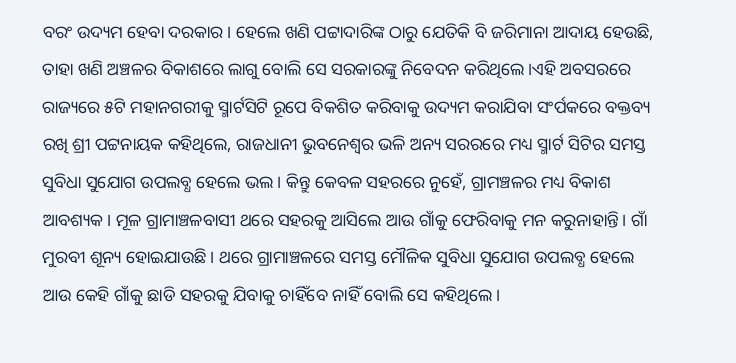ବରଂ ଉଦ୍ୟମ ହେବା ଦରକାର। ହେଲେ ଖଣି ପଟ୍ଟାଦାରିଙ୍କ ଠାରୁ ଯେତିକି ବି ଜରିମାନା ଆଦାୟ ହେଉଛି, ତାହା ଖଣି ଅଞ୍ଚଳର ବିକାଶରେ ଲାଗୁ ବୋଲି ସେ ସରକାରଙ୍କୁ ନିବେଦନ କରିଥିଲେ।ଏହି ଅବସରରେ ରାଜ୍ୟରେ ୫ଟି ମହାନଗରୀକୁ ସ୍ମାର୍ଟସିଟି ରୂପେ ବିକଶିତ କରିବାକୁ ଉଦ୍ୟମ କରାଯିବା ସଂର୍ପକରେ ବକ୍ତବ୍ୟ ରଖି ଶ୍ରୀ ପଟ୍ଟନାୟକ କହିଥିଲେ, ରାଜଧାନୀ ଭୁବନେଶ୍ବର ଭଳି ଅନ୍ୟ ସରରରେ ମଧ୍ୟ ସ୍ମାର୍ଟ ସିଟିର ସମସ୍ତ ସୁବିଧା ସୁଯୋଗ ଉପଲବ୍ଧ ହେଲେ ଭଲ। କିନ୍ତୁ କେବଳ ସହରରେ ନୁହେଁ, ଗ୍ରାମଞ୍ଚଳର ମଧ୍ୟ ବିକାଶ ଆବଶ୍ୟକ। ମୂଳ ଗ୍ରାମାଞ୍ଚଳବାସୀ ଥରେ ସହରକୁ ଆସିଲେ ଆଉ ଗାଁକୁ ଫେରିବାକୁ ମନ କରୁନାହାନ୍ତି। ଗାଁ ମୁରବୀ ଶୂନ୍ୟ ହୋଇଯାଉଛି। ଥରେ ଗ୍ରାମାଞ୍ଚଳରେ ସମସ୍ତ ମୌଳିକ ସୁବିଧା ସୁଯୋଗ ଉପଲବ୍ଧ ହେଲେ ଆଉ କେହି ଗାଁକୁ ଛାଡି ସହରକୁ ଯିବାକୁ ଚାହିଁବେ ନାହିଁ ବୋଲି ସେ କହିଥିଲେ।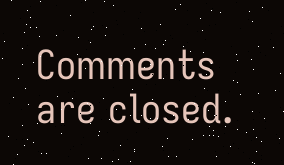Comments are closed.